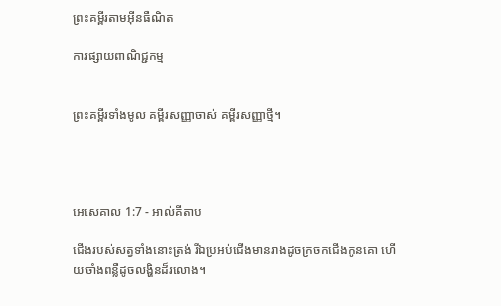ព្រះគម្ពីរតាមអ៊ីនធឺណិត

ការផ្សាយពាណិជ្ជកម្ម


ព្រះគម្ពីរទាំងមូល គម្ពីរសញ្ញាចាស់ គម្ពីរសញ្ញាថ្មី។




អេ‌សេ‌គាល 1:7 - អាល់គីតាប

ជើងរបស់សត្វទាំងនោះត្រង់ រីឯប្រអប់ជើងមានរាងដូចក្រចកជើងកូនគោ ហើយចាំងពន្លឺដូចលង្ហិនដ៏រលោង។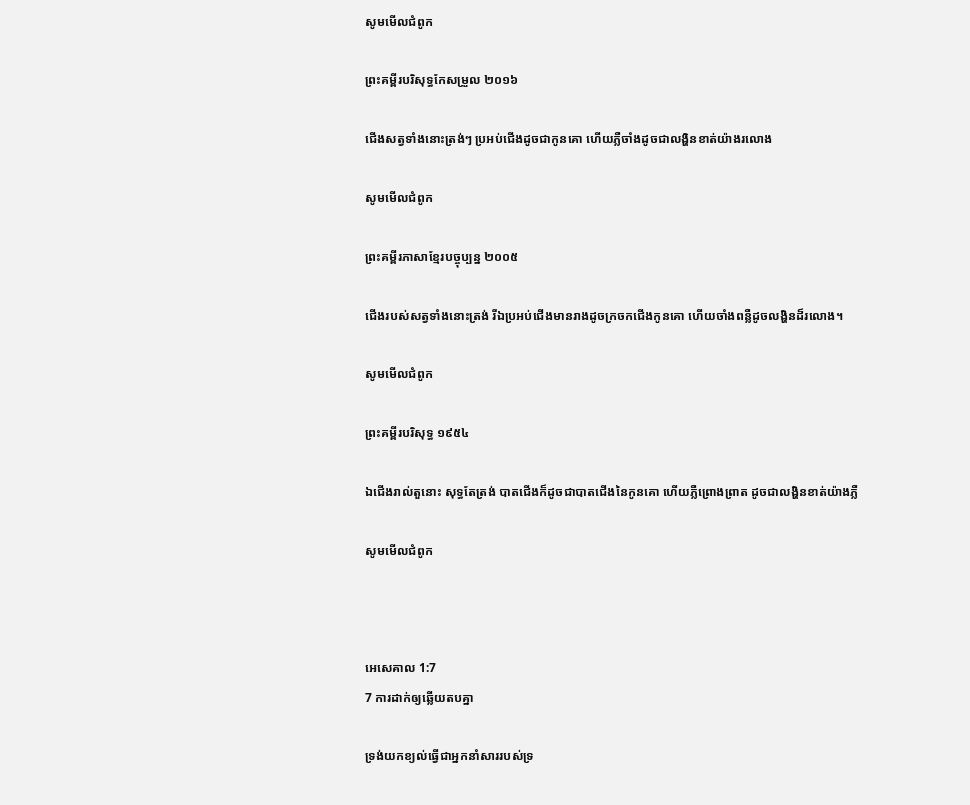សូមមើលជំពូក

ព្រះគម្ពីរបរិសុទ្ធកែសម្រួល ២០១៦

ជើងសត្វទាំងនោះត្រង់ៗ ប្រអប់ជើងដូចជាកូនគោ ហើយភ្លឺចាំងដូចជាលង្ហិនខាត់យ៉ាងរលោង

សូមមើលជំពូក

ព្រះគម្ពីរភាសាខ្មែរបច្ចុប្បន្ន ២០០៥

ជើងរបស់សត្វទាំងនោះត្រង់ រីឯប្រអប់ជើងមានរាងដូចក្រចកជើងកូនគោ ហើយចាំងពន្លឺដូចលង្ហិនដ៏រលោង។

សូមមើលជំពូក

ព្រះគម្ពីរបរិសុទ្ធ ១៩៥៤

ឯជើងរាល់តួនោះ សុទ្ធតែត្រង់ បាតជើងក៏ដូចជាបាតជើងនៃកូនគោ ហើយភ្លឺព្រោង‌ព្រាត ដូចជាលង្ហិនខាត់យ៉ាងភ្លឺ

សូមមើលជំពូក



អេ‌សេ‌គាល 1:7
7 ការដាក់ឲ្យឆ្លើយតបគ្នា

ទ្រង់យកខ្យល់ធ្វើជាអ្នកនាំសាររបស់ទ្រ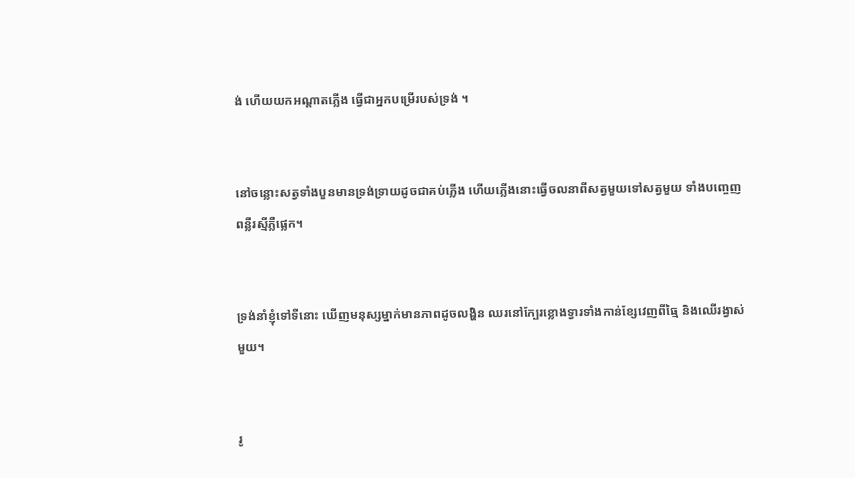ង់ ហើយយកអណ្តាតភ្លើង ធ្វើជាអ្នកបម្រើរបស់ទ្រង់ ។


នៅចន្លោះសត្វទាំងបួនមានទ្រង់‌ទ្រាយដូចជាគប់ភ្លើង ហើយភ្លើងនោះធ្វើចលនាពីសត្វមួយទៅសត្វមួយ ទាំងបញ្ចេញពន្លឺរស្មីភ្លឺផ្លេក។


ទ្រង់នាំខ្ញុំទៅទីនោះ ឃើញមនុស្សម្នាក់មានភាពដូចលង្ហិន ឈរនៅក្បែរខ្លោងទ្វារទាំងកាន់ខ្សែវេញពីធ្មៃ និងឈើរង្វាស់មួយ។


រូ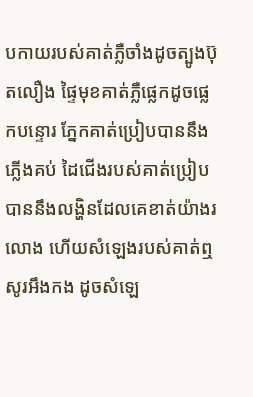បកាយរបស់គាត់ភ្លឺចាំងដូចត្បូងប៊ុត‌លឿង ផ្ទៃមុខគាត់ភ្លឺផ្លេកដូចផ្លេកបន្ទោរ ភ្នែកគាត់ប្រៀបបាននឹងភ្លើងគប់ ដៃជើងរបស់គាត់ប្រៀបបាននឹងលង្ហិនដែលគេខាត់យ៉ាងរលោង ហើយសំឡេងរបស់គាត់ឮសូរអឹង‌កង ដូចសំឡេ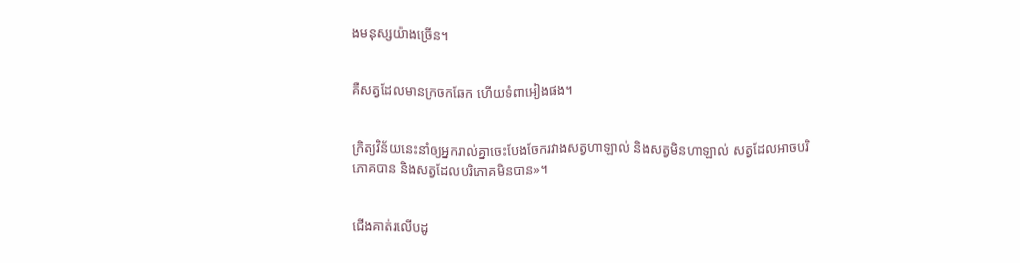ងមនុស្សយ៉ាងច្រើន។


គឺសត្វដែលមានក្រចកឆែក ហើយទំពាអៀងផង។


ក្រិត្យ‌វិន័យនេះនាំឲ្យអ្នករាល់គ្នាចេះបែងចែករវាងសត្វហាឡាល់ និងសត្វមិនហាឡាល់ សត្វដែលអាចបរិភោគបាន និងសត្វដែលបរិភោគមិនបាន»។


ជើងគាត់រលើបដូ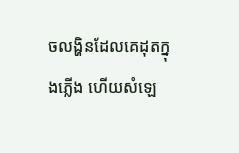ចលង្ហិនដែលគេដុតក្នុងភ្លើង ហើយសំឡេ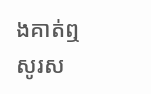ងគាត់ឮសូរស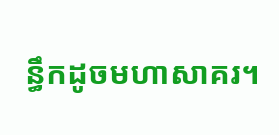ន្ធឹកដូចមហាសាគរ។